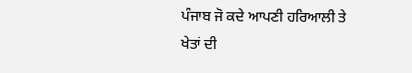ਪੰਜਾਬ ਜੋ ਕਦੇ ਆਪਣੀ ਹਰਿਆਲੀ ਤੇ ਖੇਤਾਂ ਦੀ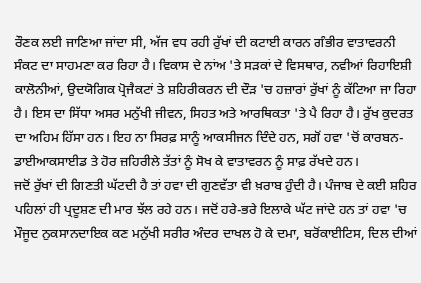ਰੌਣਕ ਲਈ ਜਾਣਿਆ ਜਾਂਦਾ ਸੀ, ਅੱਜ ਵਧ ਰਹੀ ਰੁੱਖਾਂ ਦੀ ਕਟਾਈ ਕਾਰਨ ਗੰਭੀਰ ਵਾਤਾਵਰਨੀ ਸੰਕਟ ਦਾ ਸਾਹਮਣਾ ਕਰ ਰਿਹਾ ਹੈ। ਵਿਕਾਸ ਦੇ ਨਾਂਅ 'ਤੇ ਸੜਕਾਂ ਦੇ ਵਿਸਥਾਰ, ਨਵੀਆਂ ਰਿਹਾਇਸ਼ੀ ਕਾਲੋਨੀਆਂ, ਉਦਯੋਗਿਕ ਪ੍ਰੋਜੈਕਟਾਂ ਤੇ ਸ਼ਹਿਰੀਕਰਨ ਦੀ ਦੌੜ 'ਚ ਹਜ਼ਾਰਾਂ ਰੁੱਖਾਂ ਨੂੰ ਕੱਟਿਆ ਜਾ ਰਿਹਾ ਹੈ। ਇਸ ਦਾ ਸਿੱਧਾ ਅਸਰ ਮਨੁੱਖੀ ਜੀਵਨ, ਸਿਹਤ ਅਤੇ ਆਰਥਿਕਤਾ 'ਤੇ ਪੈ ਰਿਹਾ ਹੈ। ਰੁੱਖ ਕੁਦਰਤ ਦਾ ਅਹਿਮ ਹਿੱਸਾ ਹਨ। ਇਹ ਨਾ ਸਿਰਫ਼ ਸਾਨੂੰ ਆਕਸੀਜਨ ਦਿੰਦੇ ਹਨ, ਸਗੋਂ ਹਵਾ 'ਚੋਂ ਕਾਰਬਨ-ਡਾਈਆਕਸਾਈਡ ਤੇ ਹੋਰ ਜ਼ਹਿਰੀਲੇ ਤੱਤਾਂ ਨੂੰ ਸੋਖ ਕੇ ਵਾਤਾਵਰਨ ਨੂੰ ਸਾਫ਼ ਰੱਖਦੇ ਹਨ।
ਜਦੋਂ ਰੁੱਖਾਂ ਦੀ ਗਿਣਤੀ ਘੱਟਦੀ ਹੈ ਤਾਂ ਹਵਾ ਦੀ ਗੁਣਵੱਤਾ ਵੀ ਖ਼ਰਾਬ ਹੁੰਦੀ ਹੈ। ਪੰਜਾਬ ਦੇ ਕਈ ਸ਼ਹਿਰ ਪਹਿਲਾਂ ਹੀ ਪ੍ਰਦੂਸ਼ਣ ਦੀ ਮਾਰ ਝੱਲ ਰਹੇ ਹਨ। ਜਦੋਂ ਹਰੇ-ਭਰੇ ਇਲਾਕੇ ਘੱਟ ਜਾਂਦੇ ਹਨ ਤਾਂ ਹਵਾ 'ਚ ਮੌਜੂਦ ਨੁਕਸਾਨਦਾਇਕ ਕਣ ਮਨੁੱਖੀ ਸਰੀਰ ਅੰਦਰ ਦਾਖਲ ਹੋ ਕੇ ਦਮਾ, ਬਰੋਂਕਾਈਟਿਸ, ਦਿਲ ਦੀਆਂ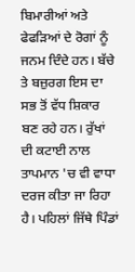ਬਿਮਾਰੀਆਂ ਅਤੇ ਫੇਫੜਿਆਂ ਦੇ ਰੋਗਾਂ ਨੂੰ ਜਨਮ ਦਿੰਦੇ ਹਨ। ਬੱਚੇ ਤੇ ਬਜ਼ੁਰਗ ਇਸ ਦਾ ਸਭ ਤੋਂ ਵੱਧ ਸ਼ਿਕਾਰ ਬਣ ਰਹੇ ਹਨ। ਰੁੱਖਾਂ ਦੀ ਕਟਾਈ ਨਾਲ ਤਾਪਮਾਨ 'ਚ ਵੀ ਵਾਧਾ ਦਰਜ ਕੀਤਾ ਜਾ ਰਿਹਾ ਹੈ। ਪਹਿਲਾਂ ਜਿੱਥੇ ਪਿੰਡਾਂ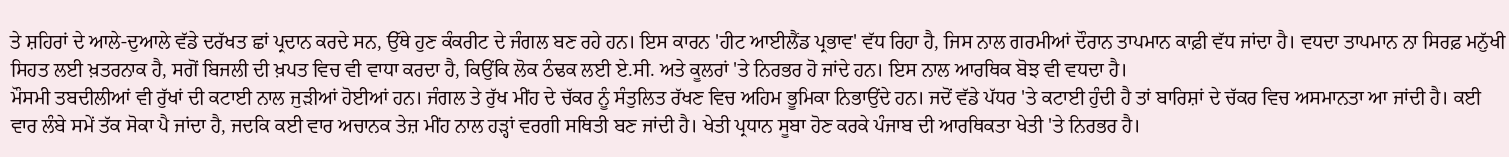ਤੇ ਸ਼ਹਿਰਾਂ ਦੇ ਆਲੇ-ਦੁਆਲੇ ਵੱਡੇ ਦਰੱਖਤ ਛਾਂ ਪ੍ਰਦਾਨ ਕਰਦੇ ਸਨ, ਉੱਥੇ ਹੁਣ ਕੰਕਰੀਟ ਦੇ ਜੰਗਲ ਬਣ ਰਹੇ ਹਨ। ਇਸ ਕਾਰਨ 'ਹੀਟ ਆਈਲੈਂਡ ਪ੍ਰਭਾਵ' ਵੱਧ ਰਿਹਾ ਹੈ, ਜਿਸ ਨਾਲ ਗਰਮੀਆਂ ਦੌਰਾਨ ਤਾਪਮਾਨ ਕਾਫ਼ੀ ਵੱਧ ਜਾਂਦਾ ਹੈ। ਵਧਦਾ ਤਾਪਮਾਨ ਨਾ ਸਿਰਫ਼ ਮਨੁੱਖੀ ਸਿਹਤ ਲਈ ਖ਼ਤਰਨਾਕ ਹੈ, ਸਗੋਂ ਬਿਜਲੀ ਦੀ ਖ਼ਪਤ ਵਿਚ ਵੀ ਵਾਧਾ ਕਰਦਾ ਹੈ, ਕਿਉਂਕਿ ਲੋਕ ਠੰਢਕ ਲਈ ਏ.ਸੀ. ਅਤੇ ਕੂਲਰਾਂ 'ਤੇ ਨਿਰਭਰ ਹੋ ਜਾਂਦੇ ਹਨ। ਇਸ ਨਾਲ ਆਰਥਿਕ ਬੋਝ ਵੀ ਵਧਦਾ ਹੈ।
ਮੌਸਮੀ ਤਬਦੀਲੀਆਂ ਵੀ ਰੁੱਖਾਂ ਦੀ ਕਟਾਈ ਨਾਲ ਜੁੜੀਆਂ ਹੋਈਆਂ ਹਨ। ਜੰਗਲ ਤੇ ਰੁੱਖ ਮੀਂਹ ਦੇ ਚੱਕਰ ਨੂੰ ਸੰਤੁਲਿਤ ਰੱਖਣ ਵਿਚ ਅਹਿਮ ਭੂਮਿਕਾ ਨਿਭਾਉਂਦੇ ਹਨ। ਜਦੋਂ ਵੱਡੇ ਪੱਧਰ 'ਤੇ ਕਟਾਈ ਹੁੰਦੀ ਹੈ ਤਾਂ ਬਾਰਿਸ਼ਾਂ ਦੇ ਚੱਕਰ ਵਿਚ ਅਸਮਾਨਤਾ ਆ ਜਾਂਦੀ ਹੈ। ਕਈ ਵਾਰ ਲੰਬੇ ਸਮੇਂ ਤੱਕ ਸੋਕਾ ਪੈ ਜਾਂਦਾ ਹੈ, ਜਦਕਿ ਕਈ ਵਾਰ ਅਚਾਨਕ ਤੇਜ਼ ਮੀਂਹ ਨਾਲ ਹੜ੍ਹਾਂ ਵਰਗੀ ਸਥਿਤੀ ਬਣ ਜਾਂਦੀ ਹੈ। ਖੇਤੀ ਪ੍ਰਧਾਨ ਸੂਬਾ ਹੋਣ ਕਰਕੇ ਪੰਜਾਬ ਦੀ ਆਰਥਿਕਤਾ ਖੇਤੀ 'ਤੇ ਨਿਰਭਰ ਹੈ।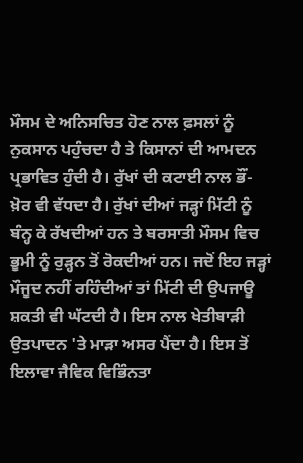ਮੌਸਮ ਦੇ ਅਨਿਸਚਿਤ ਹੋਣ ਨਾਲ ਫ਼ਸਲਾਂ ਨੂੰ ਨੁਕਸਾਨ ਪਹੁੰਚਦਾ ਹੈ ਤੇ ਕਿਸਾਨਾਂ ਦੀ ਆਮਦਨ ਪ੍ਰਭਾਵਿਤ ਹੁੰਦੀ ਹੈ। ਰੁੱਖਾਂ ਦੀ ਕਟਾਈ ਨਾਲ ਭੌਂ-ਖ਼ੋਰ ਵੀ ਵੱਧਦਾ ਹੈ। ਰੁੱਖਾਂ ਦੀਆਂ ਜੜ੍ਹਾਂ ਮਿੱਟੀ ਨੂੰ ਬੰਨ੍ਹ ਕੇ ਰੱਖਦੀਆਂ ਹਨ ਤੇ ਬਰਸਾਤੀ ਮੌਸਮ ਵਿਚ ਭੂਮੀ ਨੂੰ ਰੁੜ੍ਹਨ ਤੋਂ ਰੋਕਦੀਆਂ ਹਨ। ਜਦੋਂ ਇਹ ਜੜ੍ਹਾਂ ਮੌਜੂਦ ਨਹੀਂ ਰਹਿੰਦੀਆਂ ਤਾਂ ਮਿੱਟੀ ਦੀ ਉਪਜਾਊ ਸ਼ਕਤੀ ਵੀ ਘੱਟਦੀ ਹੈ। ਇਸ ਨਾਲ ਖੇਤੀਬਾੜੀ ਉਤਪਾਦਨ 'ਤੇ ਮਾੜਾ ਅਸਰ ਪੈਂਦਾ ਹੈ। ਇਸ ਤੋਂ ਇਲਾਵਾ ਜੈਵਿਕ ਵਿਭਿੰਨਤਾ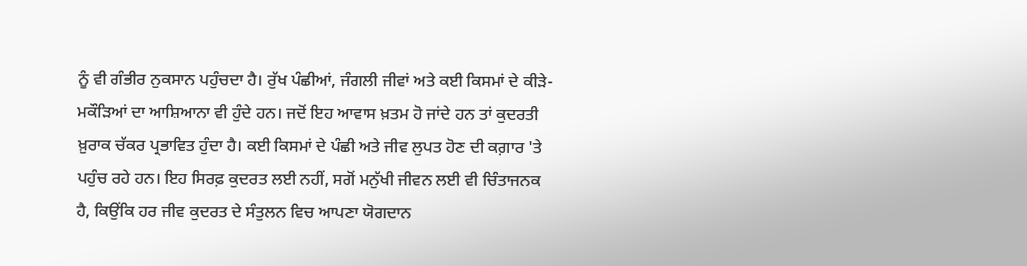ਨੂੰ ਵੀ ਗੰਭੀਰ ਨੁਕਸਾਨ ਪਹੁੰਚਦਾ ਹੈ। ਰੁੱਖ ਪੰਛੀਆਂ, ਜੰਗਲੀ ਜੀਵਾਂ ਅਤੇ ਕਈ ਕਿਸਮਾਂ ਦੇ ਕੀੜੇ-ਮਕੌੜਿਆਂ ਦਾ ਆਸ਼ਿਆਨਾ ਵੀ ਹੁੰਦੇ ਹਨ। ਜਦੋਂ ਇਹ ਆਵਾਸ ਖ਼ਤਮ ਹੋ ਜਾਂਦੇ ਹਨ ਤਾਂ ਕੁਦਰਤੀ ਖ਼ੁਰਾਕ ਚੱਕਰ ਪ੍ਰਭਾਵਿਤ ਹੁੰਦਾ ਹੈ। ਕਈ ਕਿਸਮਾਂ ਦੇ ਪੰਛੀ ਅਤੇ ਜੀਵ ਲੁਪਤ ਹੋਣ ਦੀ ਕਗ਼ਾਰ 'ਤੇ ਪਹੁੰਚ ਰਹੇ ਹਨ। ਇਹ ਸਿਰਫ਼ ਕੁਦਰਤ ਲਈ ਨਹੀਂ, ਸਗੋਂ ਮਨੁੱਖੀ ਜੀਵਨ ਲਈ ਵੀ ਚਿੰਤਾਜਨਕ ਹੈ, ਕਿਉਂਕਿ ਹਰ ਜੀਵ ਕੁਦਰਤ ਦੇ ਸੰਤੁਲਨ ਵਿਚ ਆਪਣਾ ਯੋਗਦਾਨ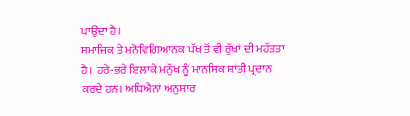ਪਾਉਂਦਾ ਹੈ।
ਸਮਾਜਿਕ ਤੇ ਮਨੋਵਿਗਿਆਨਕ ਪੱਖ ਤੋਂ ਵੀ ਰੁੱਖਾਂ ਦੀ ਮਹੱਤਤਾ ਹੈ। ਹਰੇ-ਭਰੇ ਇਲਾਕੇ ਮਨੁੱਖ ਨੂੰ ਮਾਨਸਿਕ ਸ਼ਾਂਤੀ ਪ੍ਰਦਾਨ ਕਰਦੇ ਹਨ। ਅਧਿਐਨਾਂ ਅਨੁਸਾਰ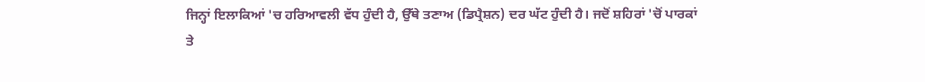ਜਿਨ੍ਹਾਂ ਇਲਾਕਿਆਂ 'ਚ ਹਰਿਆਵਲੀ ਵੱਧ ਹੁੰਦੀ ਹੈ, ਉੱਥੇ ਤਣਾਅ (ਡਿਪ੍ਰੈਸ਼ਨ) ਦਰ ਘੱਟ ਹੁੰਦੀ ਹੈ। ਜਦੋਂ ਸ਼ਹਿਰਾਂ 'ਚੋਂ ਪਾਰਕਾਂ ਤੇ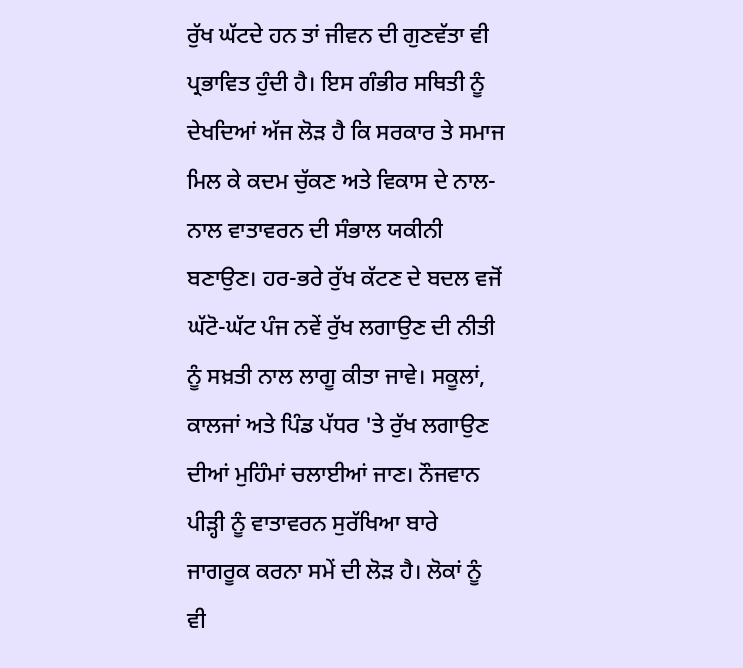ਰੁੱਖ ਘੱਟਦੇ ਹਨ ਤਾਂ ਜੀਵਨ ਦੀ ਗੁਣਵੱਤਾ ਵੀ ਪ੍ਰਭਾਵਿਤ ਹੁੰਦੀ ਹੈ। ਇਸ ਗੰਭੀਰ ਸਥਿਤੀ ਨੂੰ ਦੇਖਦਿਆਂ ਅੱਜ ਲੋੜ ਹੈ ਕਿ ਸਰਕਾਰ ਤੇ ਸਮਾਜ ਮਿਲ ਕੇ ਕਦਮ ਚੁੱਕਣ ਅਤੇ ਵਿਕਾਸ ਦੇ ਨਾਲ-ਨਾਲ ਵਾਤਾਵਰਨ ਦੀ ਸੰਭਾਲ ਯਕੀਨੀ ਬਣਾਉਣ। ਹਰ-ਭਰੇ ਰੁੱਖ ਕੱਟਣ ਦੇ ਬਦਲ ਵਜੋਂ ਘੱਟੋ-ਘੱਟ ਪੰਜ ਨਵੇਂ ਰੁੱਖ ਲਗਾਉਣ ਦੀ ਨੀਤੀ ਨੂੰ ਸਖ਼ਤੀ ਨਾਲ ਲਾਗੂ ਕੀਤਾ ਜਾਵੇ। ਸਕੂਲਾਂ, ਕਾਲਜਾਂ ਅਤੇ ਪਿੰਡ ਪੱਧਰ 'ਤੇ ਰੁੱਖ ਲਗਾਉਣ ਦੀਆਂ ਮੁਹਿੰਮਾਂ ਚਲਾਈਆਂ ਜਾਣ। ਨੌਜਵਾਨ ਪੀੜ੍ਹੀ ਨੂੰ ਵਾਤਾਵਰਨ ਸੁਰੱਖਿਆ ਬਾਰੇ ਜਾਗਰੂਕ ਕਰਨਾ ਸਮੇਂ ਦੀ ਲੋੜ ਹੈ। ਲੋਕਾਂ ਨੂੰ ਵੀ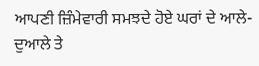ਆਪਣੀ ਜ਼ਿੰਮੇਵਾਰੀ ਸਮਝਦੇ ਹੋਏ ਘਰਾਂ ਦੇ ਆਲੇ-ਦੁਆਲੇ ਤੇ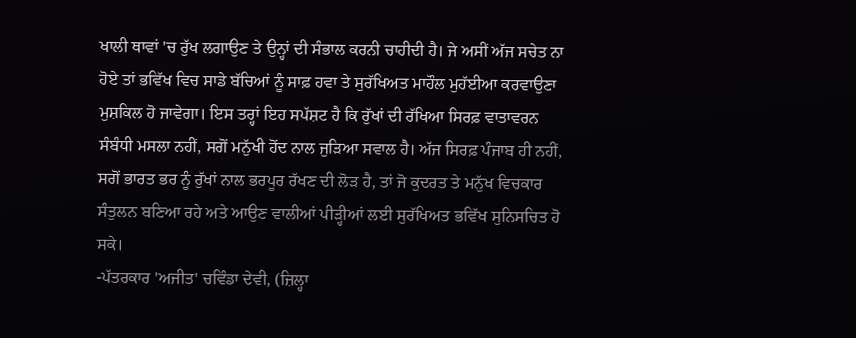ਖਾਲੀ ਥਾਵਾਂ 'ਚ ਰੁੱਖ ਲਗਾਉਣ ਤੇ ਉਨ੍ਹਾਂ ਦੀ ਸੰਭਾਲ ਕਰਨੀ ਚਾਹੀਦੀ ਹੈ। ਜੇ ਅਸੀਂ ਅੱਜ ਸਚੇਤ ਨਾ ਹੋਏ ਤਾਂ ਭਵਿੱਖ ਵਿਚ ਸਾਡੇ ਬੱਚਿਆਂ ਨੂੰ ਸਾਫ਼ ਹਵਾ ਤੇ ਸੁਰੱਖਿਅਤ ਮਾਹੌਲ ਮੁਹੱਈਆ ਕਰਵਾਉਣਾ ਮੁਸ਼ਕਿਲ ਹੋ ਜਾਵੇਗਾ। ਇਸ ਤਰ੍ਹਾਂ ਇਹ ਸਪੱਸ਼ਟ ਹੈ ਕਿ ਰੁੱਖਾਂ ਦੀ ਰੱਖਿਆ ਸਿਰਫ਼ ਵਾਤਾਵਰਨ ਸੰਬੰਧੀ ਮਸਲਾ ਨਹੀਂ, ਸਗੋਂ ਮਨੁੱਖੀ ਹੋਂਦ ਨਾਲ ਜੁੜਿਆ ਸਵਾਲ ਹੈ। ਅੱਜ ਸਿਰਫ਼ ਪੰਜਾਬ ਹੀ ਨਹੀਂ, ਸਗੋਂ ਭਾਰਤ ਭਰ ਨੂੰ ਰੁੱਖਾਂ ਨਾਲ ਭਰਪੂਰ ਰੱਖਣ ਦੀ ਲੋੜ ਹੈ, ਤਾਂ ਜੋ ਕੁਦਰਤ ਤੇ ਮਨੁੱਖ ਵਿਚਕਾਰ ਸੰਤੁਲਨ ਬਣਿਆ ਰਹੇ ਅਤੇ ਆਉਣ ਵਾਲੀਆਂ ਪੀੜ੍ਹੀਆਂ ਲਈ ਸੁਰੱਖਿਅਤ ਭਵਿੱਖ ਸੁਨਿਸਚਿਤ ਹੋ ਸਕੇ।
-ਪੱਤਰਕਾਰ 'ਅਜੀਤ' ਚਵਿੰਡਾ ਦੇਵੀ, (ਜ਼ਿਲ੍ਹਾ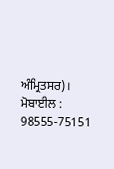ਅੰਮ੍ਰਿਤਸਰ)।
ਮੋਬਾਈਲ : 98555-75151